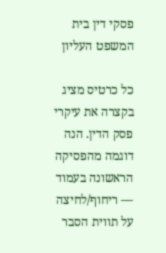פסקי דין בית המשפט העליון

כל כרטיס מציג בקצרה את עיקרי פסק הדין. הנה דוגמה מהפסיקה הראשונה בעמוד — ריחוף/לחיצה על תווית הסבר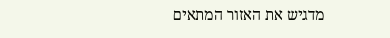מדגיש את האזור המתאים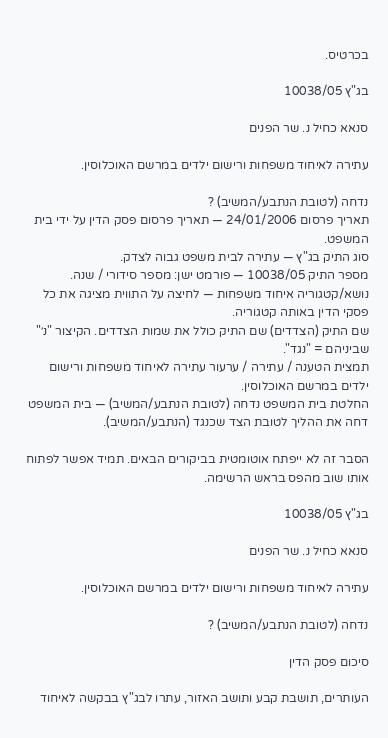בכרטיס.

בג"ץ 10038/05

סנאא כחיל נ. שר הפנים

עתירה לאיחוד משפחות ורישום ילדים במרשם האוכלוסין.

נדחה (לטובת הנתבע/המשיב) ?
תאריך פרסום 24/01/2006 — תאריך פרסום פסק הדין על ידי בית המשפט.
סוג התיק בג"ץ — עתירה לבית משפט גבוה לצדק.
מספר התיק 10038/05 — פורמט ישן: מספר סידורי / שנה.
נושא/קטגוריה איחוד משפחות — לחיצה על התווית מציגה את כל פסקי הדין באותה קטגוריה.
שם התיק (הצדדים) שם התיק כולל את שמות הצדדים. הקיצור "נ׳" שביניהם = "נגד".
תמצית הטענה / עתירה / ערעור עתירה לאיחוד משפחות ורישום ילדים במרשם האוכלוסין.
החלטת בית המשפט נדחה (לטובת הנתבע/המשיב) — בית המשפט דחה את ההליך לטובת הצד שכנגד (הנתבע/המשיב).

הסבר זה לא ייפתח אוטומטית בביקורים הבאים. תמיד אפשר לפתוח אותו שוב מהפס בראש הרשימה.

בג"ץ 10038/05

סנאא כחיל נ. שר הפנים

עתירה לאיחוד משפחות ורישום ילדים במרשם האוכלוסין.

נדחה (לטובת הנתבע/המשיב) ?

סיכום פסק הדין

העותרים, תושבת קבע ותושב האזור, עתרו לבג"ץ בבקשה לאיחוד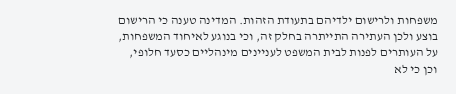משפחות ולרישום ילדיהם בתעודת הזהות. המדינה טענה כי הרישום בוצע ולכן העתירה התייתרה בחלק זה, וכי בנוגע לאיחוד המשפחות, על העותרים לפנות לבית המשפט לעניינים מינהליים כסעד חלופי, וכן כי לא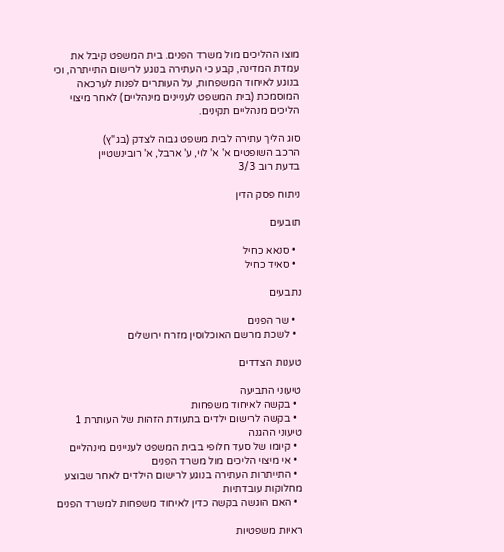מוצו ההליכים מול משרד הפנים. בית המשפט קיבל את עמדת המדינה, קבע כי העתירה בנוגע לרישום התייתרה, וכי בנוגע לאיחוד המשפחות, על העותרים לפנות לערכאה המוסמכת (בית המשפט לעניינים מינהליים) לאחר מיצוי הליכים מנהליים תקינים.

סוג הליך עתירה לבית משפט גבוה לצדק (בג"ץ)
הרכב השופטים א' א' לוי, ע' ארבל, א' רובינשטיין
בדעת רוב 3/3

ניתוח פסק הדין

תובעים

  • סנאא כחיל
  • סאיד כחיל

נתבעים

  • שר הפנים
  • לשכת מרשם האוכלוסין מזרח ירושלים

טענות הצדדים

טיעוני התביעה
  • בקשה לאיחוד משפחות
  • בקשה לרישום ילדים בתעודת הזהות של העותרת 1
טיעוני ההגנה
  • קיומו של סעד חלופי בבית המשפט לעניינים מינהליים
  • אי מיצוי הליכים מול משרד הפנים
  • התייתרות העתירה בנוגע לרישום הילדים לאחר שבוצע
מחלוקות עובדתיות
  • האם הוגשה בקשה כדין לאיחוד משפחות למשרד הפנים

ראיות משפטיות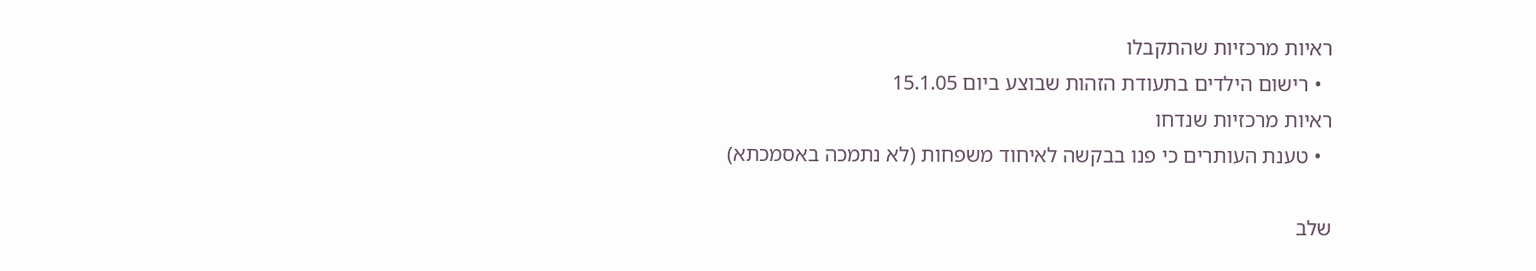ראיות מרכזיות שהתקבלו
  • רישום הילדים בתעודת הזהות שבוצע ביום 15.1.05
ראיות מרכזיות שנדחו
  • טענת העותרים כי פנו בבקשה לאיחוד משפחות (לא נתמכה באסמכתא)

שלב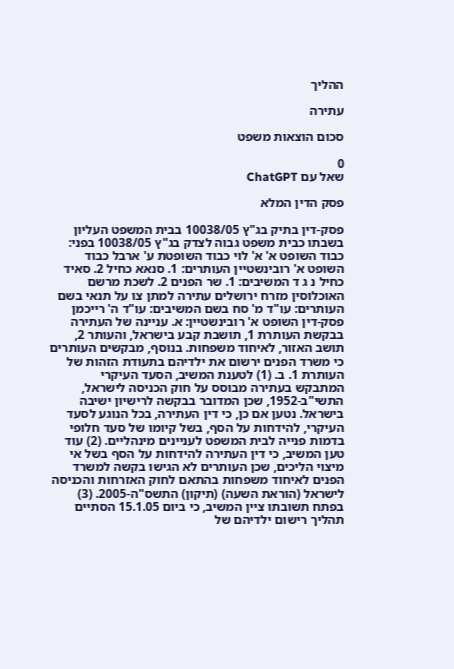ההליך

עתירה

סכום הוצאות משפט

0
שאל עם ChatGPT

פסק הדין המלא

פסק-דין בתיק בג"ץ 10038/05 בבית המשפט העליון בשבתו כבית משפט גבוה לצדק בג"ץ 10038/05 בפני: כבוד השופט א' א' לוי כבוד השופטת ע' ארבל כבוד השופט א' רובינשטיין העותרים: 1. סנאא כחיל 2. סאיד כחיל נ ג ד המשיבים: 1. שר הפנים 2. לשכת מרשם האוכלוסין מזרח ירושלים עתירה למתן צו על תנאי בשם העותרים: עו"ד מ' סח בשם המשיבים: עו"ד ה' רייכמן פסק-דין השופט א' רובינשטיין: א. עניינה של העתירה בבקשת העותרת 1, תושבת קבע בישראל, והעותר 2, תושב האזור, לאיחוד משפחות. בנוסף, מבקשים העותרים כי משרד הפנים ירשום את ילדיהם בתעודת הזהות של העותרת 1. ב. (1) לטענת המשיב, הסעד העיקרי המתבקש בעתירה מבוסס על חוק הכניסה לישראל, התשי"ב-1952, שכן המדובר בבקשה לרישיון ישיבה בישראל. נטען אם כן, כי דין העתירה, בכל הנוגע לסעד העיקרי, להידחות על הסף, בשל קיומו של סעד חלופי בדמות פנייה לבית המשפט לעניינים מינהליים. (2) עוד טען המשיב, כי דין העתירה להידחות על הסף בשל אי מיצוי הליכים, שכן העותרים לא הגישו בקשה למשרד הפנים לאיחוד משפחות בהתאם לחוק האזרחות והכניסה לישראל (הוראת השעה) (תיקון) התשס"ה-2005. (3) בפתח תשובתו ציין המשיב, כי ביום 15.1.05 הסתיים תהליך רישום ילדיהם של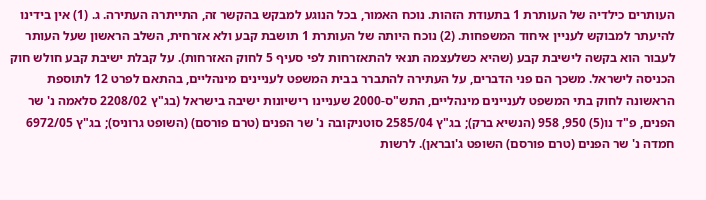העותרים כילדיה של העותרת 1 בתעודת הזהות. נוכח האמור, בכל הנוגע למבקש בהקשר זה, התייתרה העתירה. ג. (1) אין בידינו להיעתר למבוקש לעניין איחוד המשפחות. (2) נוכח היותה של העותרת 1 תושבת קבע ולא אזרחית, השלב הראשון שעל העותר לעבור הוא בקשה לישיבת קבע (שהיא כשלעצמה תנאי להתאזרחות לפי סעיף 5 לחוק האזרחות). על קבלת ישיבת קבע חולש חוק הכניסה לישראל. משכך הם פני הדברים, על העתירה להתברר בבית המשפט לעניינים מינהליים, בהתאם לפרט 12 לתוספת הראשונה לחוק בתי המשפט לעניינים מינהליים, התש"ס-2000 שעניינו רישיונות ישיבה בישראל (בג"ץ 2208/02 סלאמה נ' שר הפנים, פ"ד נו(5) 950, 958 (הנשיא ברק); בג"ץ 2585/04 סוטניקובה נ' שר הפנים (טרם פורסם) (השופט גרוניס); בג"ץ 6972/05 חמדה נ' שר הפנים (טרם פורסם) השופט ג'ובראן). לרשות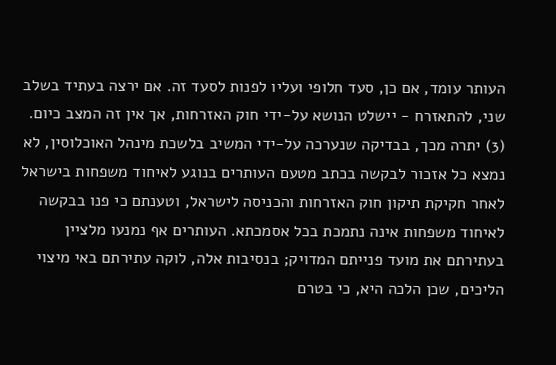העותר עומד, אם כן, סעד חלופי ועליו לפנות לסעד זה. אם ירצה בעתיד בשלב שני, להתאזרח - יישלט הנושא על-ידי חוק האזרחות, אך אין זה המצב כיום. (3) יתרה מכך, בבדיקה שנערכה על-ידי המשיב בלשכת מינהל האוכלוסין, לא נמצא כל אזכור לבקשה בכתב מטעם העותרים בנוגע לאיחוד משפחות בישראל לאחר חקיקת תיקון חוק האזרחות והכניסה לישראל, וטענתם כי פנו בבקשה לאיחוד משפחות אינה נתמכת בכל אסמכתא. העותרים אף נמנעו מלציין בעתירתם את מועד פנייתם המדויק; בנסיבות אלה, לוקה עתירתם באי מיצוי הליכים, שכן הלכה היא, כי בטרם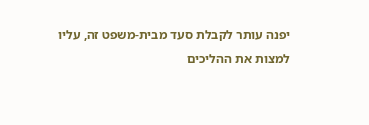יפנה עותר לקבלת סעד מבית-משפט זה, עליו למצות את ההליכים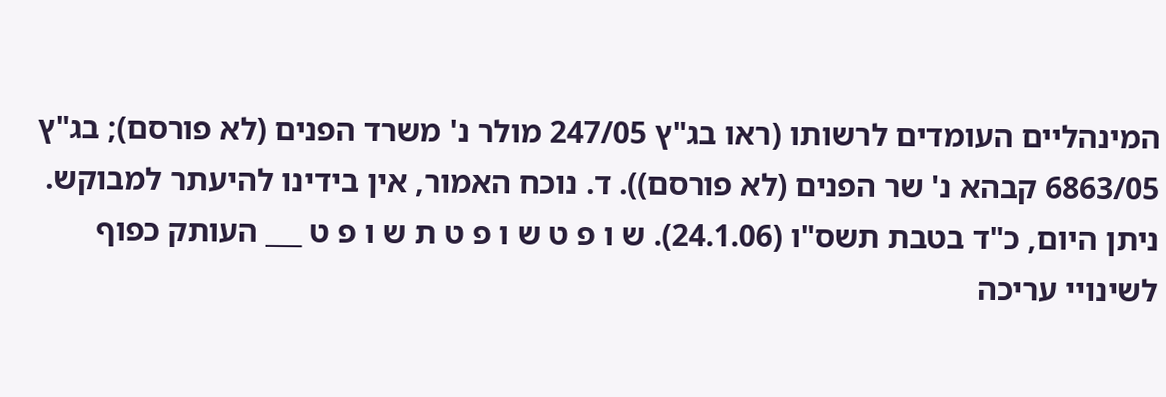המינהליים העומדים לרשותו (ראו בג"ץ 247/05 מולר נ' משרד הפנים (לא פורסם); בג"ץ 6863/05 קבהא נ' שר הפנים (לא פורסם)). ד. נוכח האמור, אין בידינו להיעתר למבוקש. ניתן היום, כ"ד בטבת תשס"ו (24.1.06). ש ו פ ט ש ו פ ט ת ש ו פ ט ___ העותק כפוף לשינויי עריכה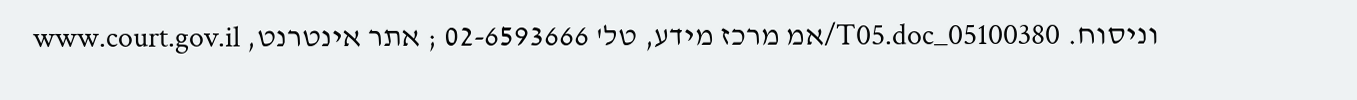וניסוח. 05100380_T05.doc/אמ מרכז מידע, טל' 02-6593666 ; אתר אינטרנט, www.court.gov.il